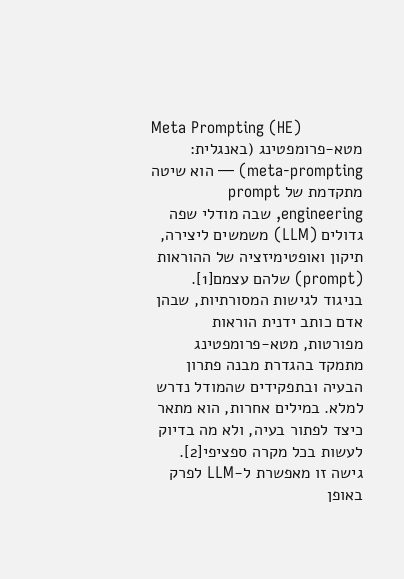Meta Prompting (HE)
מטא-פרומפטינג (באנגלית: meta-prompting) — הוא שיטה מתקדמת של prompt engineering, שבה מודלי שפה גדולים (LLM) משמשים ליצירה, תיקון ואופטימיזציה של ההוראות (prompt) שלהם עצמם[1]. בניגוד לגישות המסורתיות, שבהן אדם כותב ידנית הוראות מפורטות, מטא-פרומפטינג מתמקד בהגדרת מבנה פתרון הבעיה ובתפקידים שהמודל נדרש למלא. במילים אחרות, הוא מתאר כיצד לפתור בעיה, ולא מה בדיוק לעשות בכל מקרה ספציפי[2].
גישה זו מאפשרת ל-LLM לפרק באופן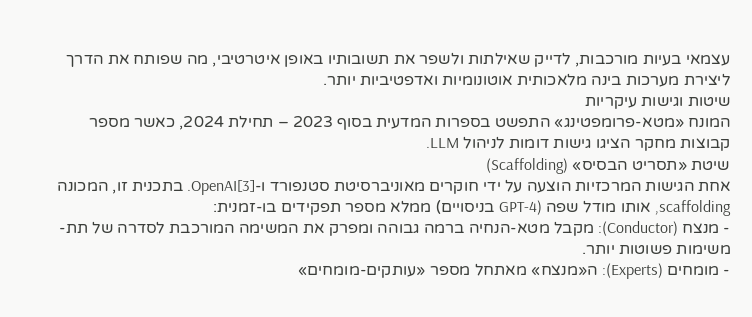עצמאי בעיות מורכבות, לדייק שאילתות ולשפר את תשובותיו באופן איטרטיבי, מה שפותח את הדרך ליצירת מערכות בינה מלאכותית אוטונומיות ואדפטיביות יותר.
שיטות וגישות עיקריות
המונח «מטא-פרומפטינג» התפשט בספרות המדעית בסוף 2023 – תחילת 2024, כאשר מספר קבוצות מחקר הציגו גישות דומות לניהול LLM.
שיטת «תסריט הבסיס» (Scaffolding)
אחת הגישות המרכזיות הוצעה על ידי חוקרים מאוניברסיטת סטנפורד ו-OpenAI[3]. בתכנית זו, המכונה scaffolding, אותו מודל שפה (GPT-4 בניסויים) ממלא מספר תפקידים בו-זמנית:
- מנצח (Conductor): מקבל מטא-הנחיה ברמה גבוהה ומפרק את המשימה המורכבת לסדרה של תת-משימות פשוטות יותר.
- מומחים (Experts): ה«מנצח» מאתחל מספר «עותקים-מומחים»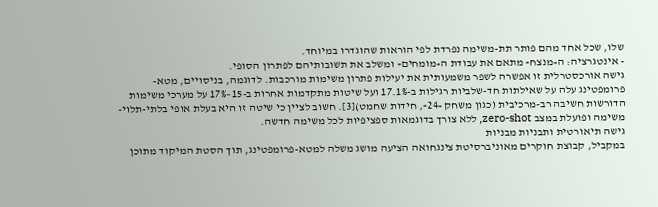שלו, שכל אחד מהם פותר תת-משימה נפרדת לפי הוראות שהוגדרו במיוחד.
- אינטגרציה: ה«מנצח» מתאם את עבודת ה«מומחים» ומשלב את תשובותיהם לפתרון הסופי.
גישה אורכסטרלית זו אפשרה לשפר משמעותית את יעילות פתרון משימות מורכבות. לדוגמה, בניסויים, מטא-פרומפטינג עלה על שאילתות חד-שלביות רגילות ב-17.1% ועל שיטות מתקדמות אחרות ב-15–17% על מערכי משימות הדורשות חשיבה רב-מרכיבית (כגון משחק «24», חידות שחמט)[3]. חשוב לציין כי שיטה זו היא בעלת אופי בלתי-תלוי-משימה ופועלת במצב zero-shot, ללא צורך בדוגמאות ספציפיות לכל משימה חדשה.
גישה תיאורטית ותבניות מבניות
במקביל, קבוצת חוקרים מאוניברסיטת צינגחואה הציעה מושג משלה למטא-פרומפטינג, תוך הסטת המיקוד מתוכן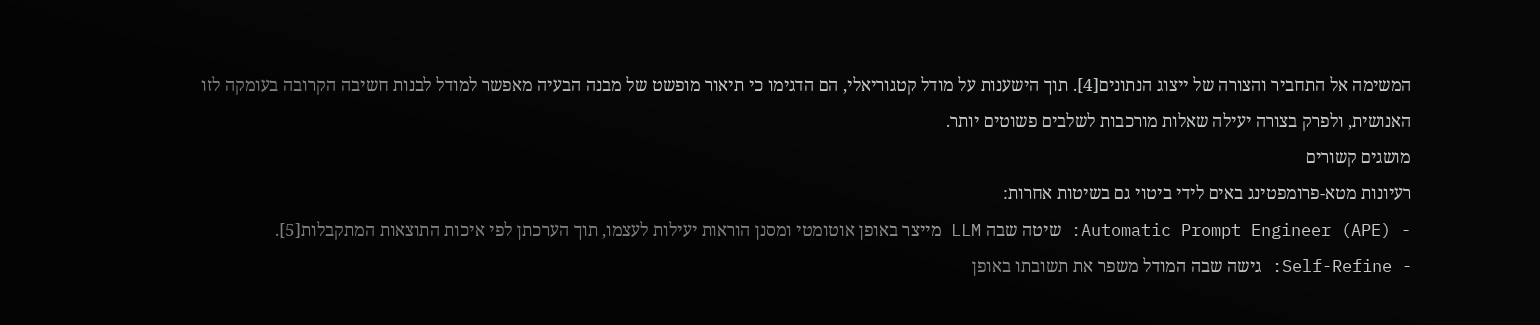המשימה אל התחביר והצורה של ייצוג הנתונים[4]. תוך הישענות על מודל קטגוריאלי, הם הדגימו כי תיאור מופשט של מבנה הבעיה מאפשר למודל לבנות חשיבה הקרובה בעומקה לזו האנושית, ולפרק בצורה יעילה שאלות מורכבות לשלבים פשוטים יותר.
מושגים קשורים
רעיונות מטא-פרומפטינג באים לידי ביטוי גם בשיטות אחרות:
- Automatic Prompt Engineer (APE): שיטה שבה LLM מייצר באופן אוטומטי ומסנן הוראות יעילות לעצמו, תוך הערכתן לפי איכות התוצאות המתקבלות[5].
- Self-Refine: גישה שבה המודל משפר את תשובתו באופן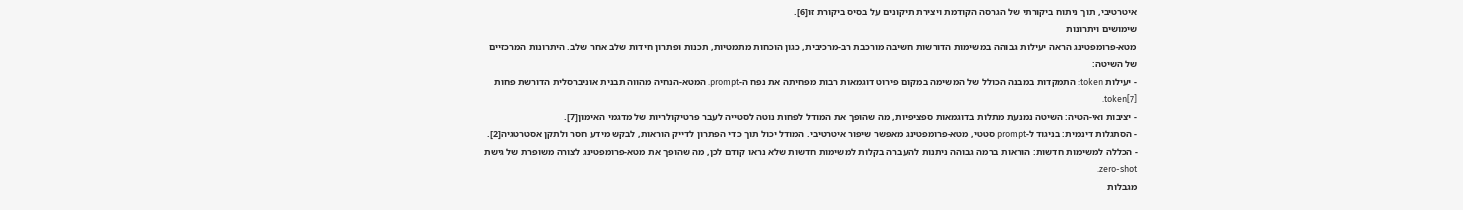איטרטיבי, תוך ניתוח ביקורתי של הגרסה הקודמת ויצירת תיקונים על בסיס ביקורת זו[6].
שימושים ויתרונות
מטא-פרומפטינג הראה יעילות גבוהה במשימות הדורשות חשיבה מורכבת רב-מרכיבית, כגון הוכחות מתמטיות, תכנות ופתרון חידות שלב אחר שלב. היתרונות המרכזיים של השיטה:
- יעילות token: התמקדות במבנה הכולל של המשימה במקום פירוט דוגמאות רבות מפחיתה את נפח ה-prompt. המטא-הנחיה מהווה תבנית אוניברסלית הדורשת פחות token[7].
- יציבות ואי-הטיה: השיטה נמנעת מתלות בדוגמאות ספציפיות, מה שהופך את המודל לפחות נוטה לסטייה לעבר פרטיקולריות של מדגמי האימון[7].
- הסתגלות דינמית: בניגוד ל-prompt סטטי, מטא-פרומפטינג מאפשר שיפור איטרטיבי. המודל יכול תוך כדי הפתרון לדייק הוראות, לבקש מידע חסר ולתקן אסטרטגיה[2].
- הכללה למשימות חדשות: הוראות ברמה גבוהה ניתנות להעברה בקלות למשימות חדשות שלא נראו קודם לכן, מה שהופך את מטא-פרומפטינג לצורה משופרת של גישת zero-shot.
מגבלות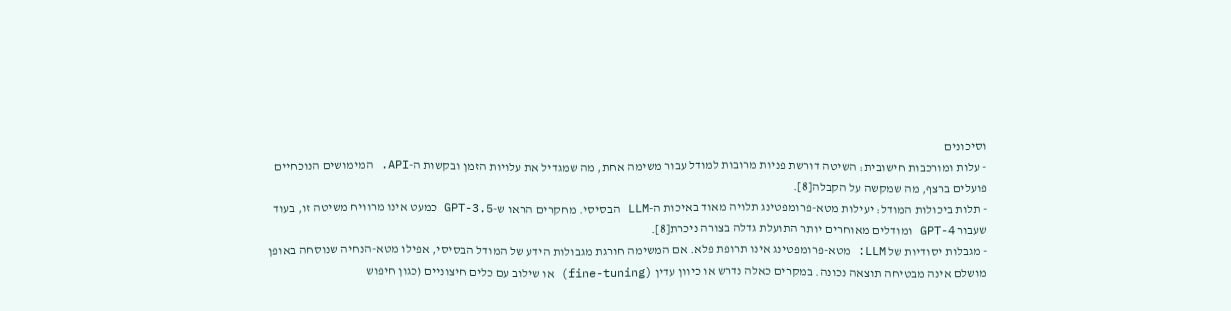וסיכונים
- עלות ומורכבות חישובית: השיטה דורשת פניות מרובות למודל עבור משימה אחת, מה שמגדיל את עלויות הזמן ובקשות ה-API. המימושים הנוכחיים פועלים ברצף, מה שמקשה על הקבלה[8].
- תלות ביכולות המודל: יעילות מטא-פרומפטינג תלויה מאוד באיכות ה-LLM הבסיסי. מחקרים הראו ש-GPT-3.5 כמעט אינו מרוויח משיטה זו, בעוד שעבור GPT-4 ומודלים מאוחרים יותר התועלת גדלה בצורה ניכרת[8].
- מגבלות יסודיות של LLM: מטא-פרומפטינג אינו תרופת פלא. אם המשימה חורגת מגבולות הידע של המודל הבסיסי, אפילו מטא-הנחיה שנוסחה באופן מושלם אינה מבטיחה תוצאה נכונה. במקרים כאלה נדרש או כיוון עדין (fine-tuning) או שילוב עם כלים חיצוניים (כגון חיפוש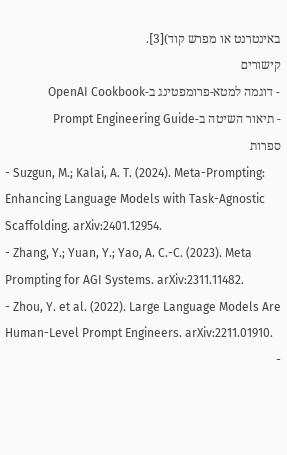באינטרנט או מפרש קוד)[3].
קישורים
- דוגמה למטא-פרומפטינג ב-OpenAI Cookbook
- תיאור השיטה ב-Prompt Engineering Guide
ספרות
- Suzgun, M.; Kalai, A. T. (2024). Meta-Prompting: Enhancing Language Models with Task-Agnostic Scaffolding. arXiv:2401.12954.
- Zhang, Y.; Yuan, Y.; Yao, A. C.-C. (2023). Meta Prompting for AGI Systems. arXiv:2311.11482.
- Zhou, Y. et al. (2022). Large Language Models Are Human-Level Prompt Engineers. arXiv:2211.01910.
-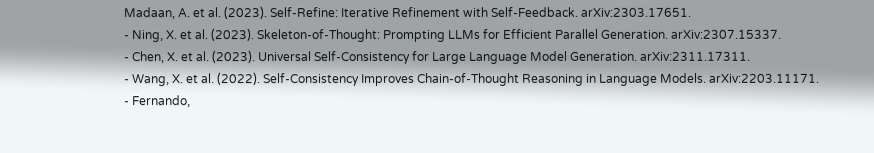Madaan, A. et al. (2023). Self-Refine: Iterative Refinement with Self-Feedback. arXiv:2303.17651.
- Ning, X. et al. (2023). Skeleton-of-Thought: Prompting LLMs for Efficient Parallel Generation. arXiv:2307.15337.
- Chen, X. et al. (2023). Universal Self-Consistency for Large Language Model Generation. arXiv:2311.17311.
- Wang, X. et al. (2022). Self-Consistency Improves Chain-of-Thought Reasoning in Language Models. arXiv:2203.11171.
- Fernando,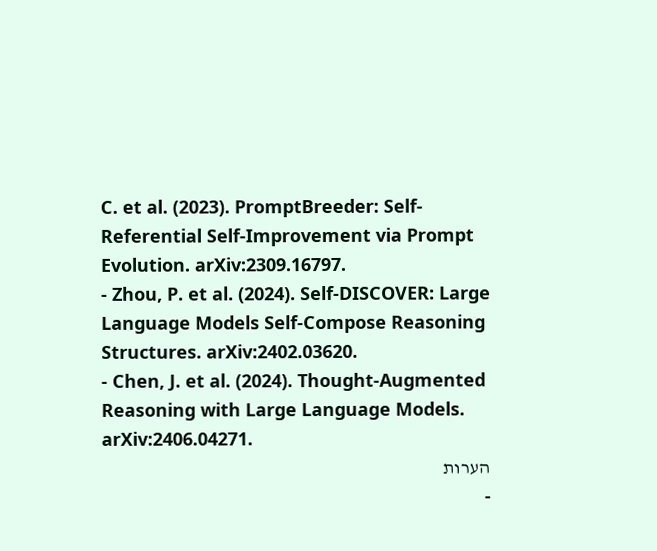C. et al. (2023). PromptBreeder: Self-Referential Self-Improvement via Prompt Evolution. arXiv:2309.16797.
- Zhou, P. et al. (2024). Self-DISCOVER: Large Language Models Self-Compose Reasoning Structures. arXiv:2402.03620.
- Chen, J. et al. (2024). Thought-Augmented Reasoning with Large Language Models. arXiv:2406.04271.
הערות
-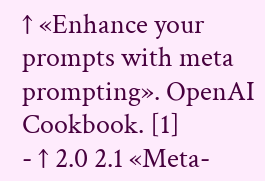↑ «Enhance your prompts with meta prompting». OpenAI Cookbook. [1]
- ↑ 2.0 2.1 «Meta-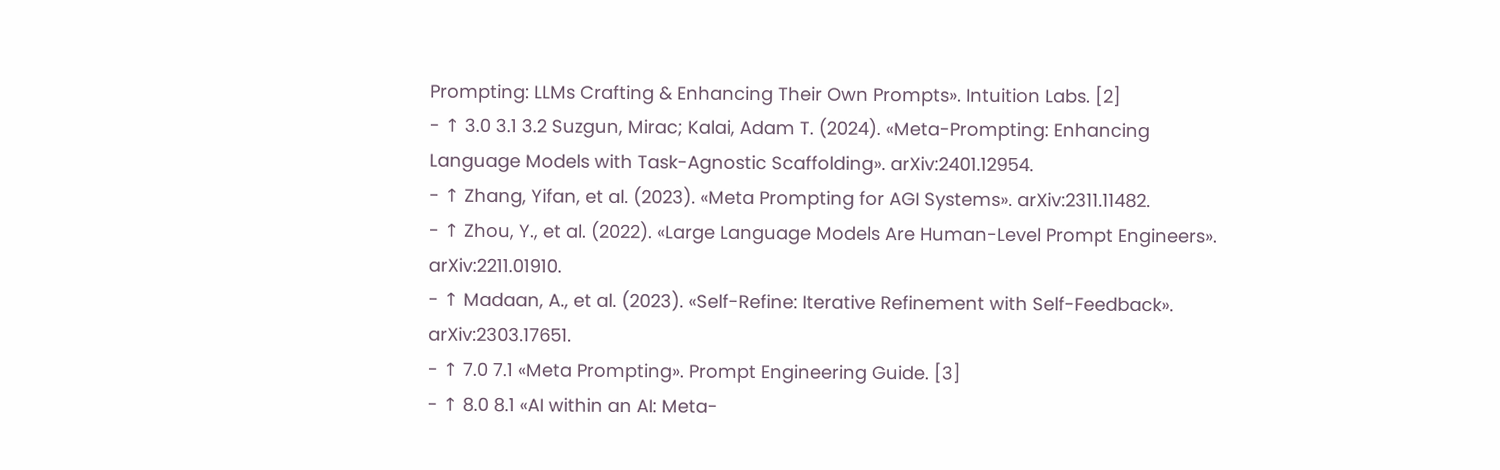Prompting: LLMs Crafting & Enhancing Their Own Prompts». Intuition Labs. [2]
- ↑ 3.0 3.1 3.2 Suzgun, Mirac; Kalai, Adam T. (2024). «Meta-Prompting: Enhancing Language Models with Task-Agnostic Scaffolding». arXiv:2401.12954.
- ↑ Zhang, Yifan, et al. (2023). «Meta Prompting for AGI Systems». arXiv:2311.11482.
- ↑ Zhou, Y., et al. (2022). «Large Language Models Are Human-Level Prompt Engineers». arXiv:2211.01910.
- ↑ Madaan, A., et al. (2023). «Self-Refine: Iterative Refinement with Self-Feedback». arXiv:2303.17651.
- ↑ 7.0 7.1 «Meta Prompting». Prompt Engineering Guide. [3]
- ↑ 8.0 8.1 «AI within an AI: Meta-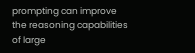prompting can improve the reasoning capabilities of large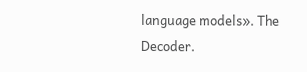language models». The Decoder.